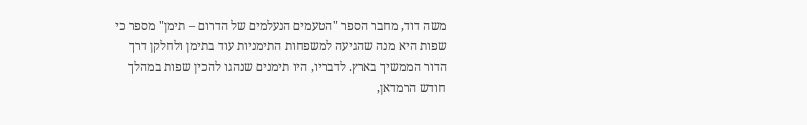משה דוד, מחבר הספר "הטעמים הנעלמים של הדרום – תימן" מספר כי שפות היא מנה שהגיעה למשפחות התימניות עוד בתימן ולחלקן דרך הדור הממשיך בארץ. לדבריו, היו תימנים שנהגו להכין שפות במהלך חודש הרמדאן,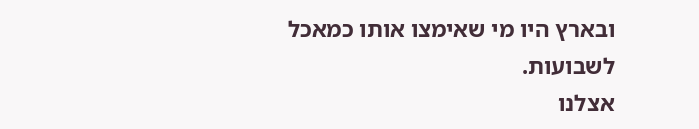ובארץ היו מי שאימצו אותו כמאכל לשבועות.
אצלנו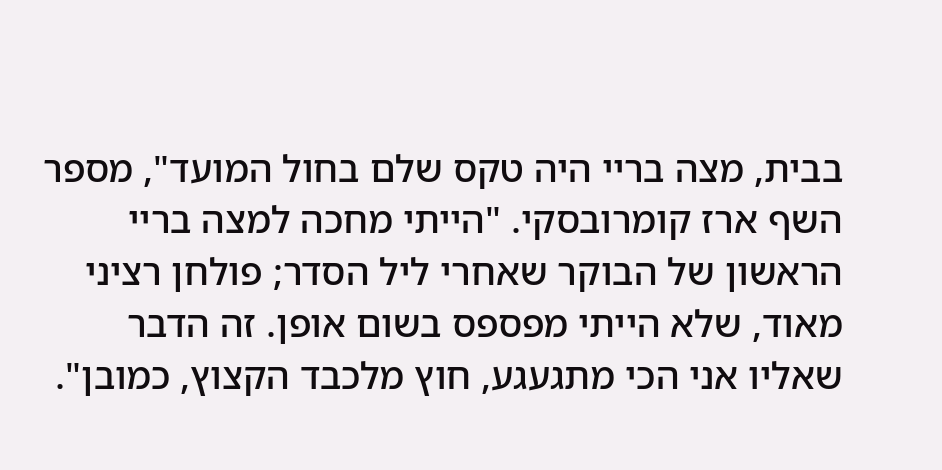בבית, מצה בריי היה טקס שלם בחול המועד", מספר השף ארז קומרובסקי. "הייתי מחכה למצה בריי הראשון של הבוקר שאחרי ליל הסדר; פולחן רציני מאוד, שלא הייתי מפספס בשום אופן. זה הדבר שאליו אני הכי מתגעגע, חוץ מלכבד הקצוץ, כמובן".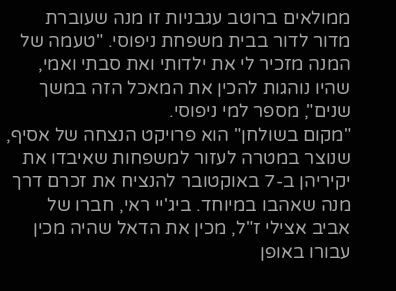ממולאים ברוטב עגבניות זו מנה שעוברת מדור לדור בבית משפחת ניפוסי. "טעמה של המנה מזכיר לי את ילדותי ואת סבתי ואמי, שהיו נוהגות להכין את המאכל הזה במשך שנים", מספר למי ניפוסי.
"מקום בשולחן" הוא פרויקט הנצחה של אסיף, שנוצר במטרה לעזור למשפחות שאיבדו את יקיריהן ב-7 באוקטובר להנציח את זכרם דרך מנה שאהבו במיוחד. ביג'יי ראי, חברו של אביב אצילי ז"ל, מכין את הדאל שהיה מכין עבורו באופן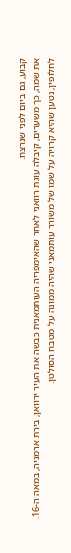קבוע, גם ביום לפני שנרצח.
את שמה, כך משערים, קיבלה עוגת רוואני לאחר שהאימפריה העותמאנית כבשה את העיר ירוואן, בירת ארמניה, במאה ה-16. לחלופין, נטען שהיא קרויה על שמו של משורר עותמאני שהיה ממונה על מטבח הסולטן.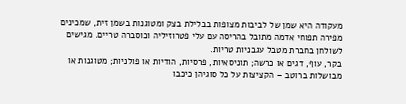מעקודה היא שמן של לביבות מצופות בבלילת בצק ומטוגנות בשמן זית, שמכינים מפירה תפוחי אדמה מתובל בהריסה עם עלי פטרוזיליה וכוסברה טריים. מגישים לשולחן בחברת מטבל עגבניות טריות.
בקר, עוף, דגים או כרשה; תוניסאיות, פרסיות, הודיות או פולניות; מטוגנות או מבושלות ברוטב – הקציצות על כל סוגיהן כיכבו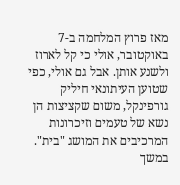מאז פרוץ המלחמה ב-7 באוקטובר, אולי כי קל לארוז ולשנע אותן. אבל גם אולי, כפי שטוען העיתונאי חיליק גורפינקל, משום שקציצות הן נשא של טעמים וזיכרונות המרכיבים את המושג "בית".
במשך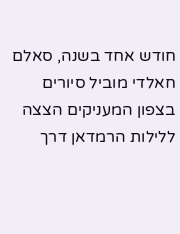חודש אחד בשנה, סאלם חאלדי מוביל סיורים בצפון המעניקים הצצה ללילות הרמדאן דרך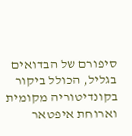סיפורם של הבדואים בגליל, הכולל ביקור בקונדיטוריה מקומית וארוחת איפטאר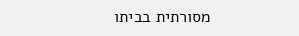מסורתית בביתו